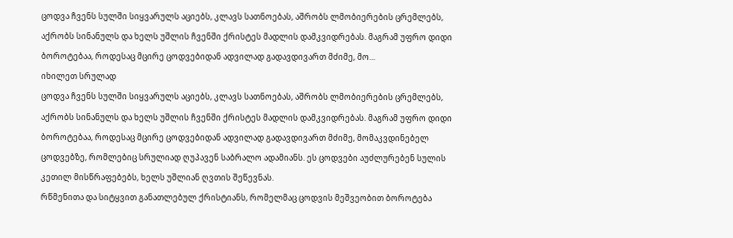ცოდვა ჩვენს სულში სიყვარულს აციებს, კლავს სათნოებას, აშრობს ლმობიერების ცრემლებს, აქრობს სინანულს და ხელს უშლის ჩვენში ქრისტეს მადლის დამკვიდრებას. მაგრამ უფრო დიდი ბოროტებაა, როდესაც მცირე ცოდვებიდან ადვილად გადავდივართ მძიმე, მო...
იხილეთ სრულად
ცოდვა ჩვენს სულში სიყვარულს აციებს, კლავს სათნოებას, აშრობს ლმობიერების ცრემლებს, აქრობს სინანულს და ხელს უშლის ჩვენში ქრისტეს მადლის დამკვიდრებას. მაგრამ უფრო დიდი ბოროტებაა, როდესაც მცირე ცოდვებიდან ადვილად გადავდივართ მძიმე, მომაკვდინებელ ცოდვებზე, რომლებიც სრულიად ღუპავენ საბრალო ადამიანს. ეს ცოდვები აუძლურებენ სულის კეთილ მისწრაფებებს, ხელს უშლიან ღვთის შეწევნას.
რწმენითა და სიტყვით განათლებულ ქრისტიანს, რომელმაც ცოდვის მეშვეობით ბოროტება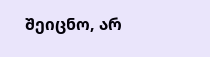შეიცნო, არ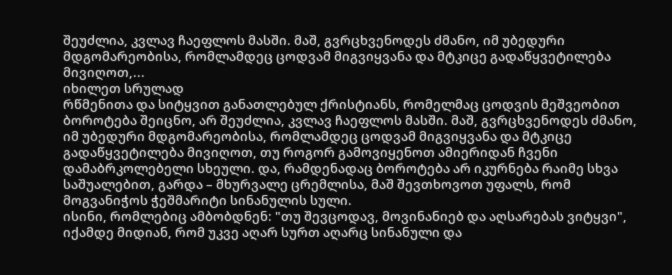შეუძლია, კვლავ ჩაეფლოს მასში. მაშ, გვრცხვენოდეს ძმანო, იმ უბედური მდგომარეობისა, რომლამდეც ცოდვამ მიგვიყვანა და მტკიცე გადაწყვეტილება მივიღოთ,...
იხილეთ სრულად
რწმენითა და სიტყვით განათლებულ ქრისტიანს, რომელმაც ცოდვის მეშვეობით ბოროტება შეიცნო, არ შეუძლია, კვლავ ჩაეფლოს მასში. მაშ, გვრცხვენოდეს ძმანო, იმ უბედური მდგომარეობისა, რომლამდეც ცოდვამ მიგვიყვანა და მტკიცე გადაწყვეტილება მივიღოთ, თუ როგორ გამოვიყენოთ ამიერიდან ჩვენი დამაბრკოლებელი სხეული. და, რამდენადაც ბოროტება არ იკურნება რაიმე სხვა საშუალებით, გარდა – მხურვალე ცრემლისა, მაშ შევთხოვოთ უფალს, რომ მოგვანიჭოს ჭეშმარიტი სინანულის სული.
ისინი, რომლებიც ამბობდნენ: "თუ შევცოდავ, მოვინანიებ და აღსარებას ვიტყვი", იქამდე მიდიან, რომ უკვე აღარ სურთ აღარც სინანული და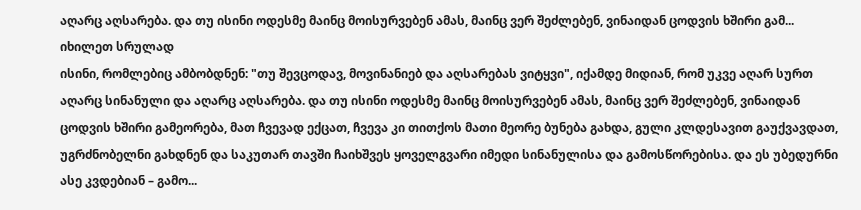აღარც აღსარება. და თუ ისინი ოდესმე მაინც მოისურვებენ ამას, მაინც ვერ შეძლებენ, ვინაიდან ცოდვის ხშირი გამ...
იხილეთ სრულად
ისინი, რომლებიც ამბობდნენ: "თუ შევცოდავ, მოვინანიებ და აღსარებას ვიტყვი", იქამდე მიდიან, რომ უკვე აღარ სურთ აღარც სინანული და აღარც აღსარება. და თუ ისინი ოდესმე მაინც მოისურვებენ ამას, მაინც ვერ შეძლებენ, ვინაიდან ცოდვის ხშირი გამეორება, მათ ჩვევად ექცათ, ჩვევა კი თითქოს მათი მეორე ბუნება გახდა, გული კლდესავით გაუქვავდათ, უგრძნობელნი გახდნენ და საკუთარ თავში ჩაიხშვეს ყოველგვარი იმედი სინანულისა და გამოსწორებისა. და ეს უბედურნი ასე კვდებიან – გამო...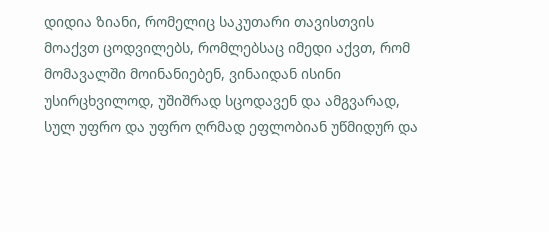დიდია ზიანი, რომელიც საკუთარი თავისთვის მოაქვთ ცოდვილებს, რომლებსაც იმედი აქვთ, რომ მომავალში მოინანიებენ, ვინაიდან ისინი უსირცხვილოდ, უშიშრად სცოდავენ და ამგვარად, სულ უფრო და უფრო ღრმად ეფლობიან უწმიდურ და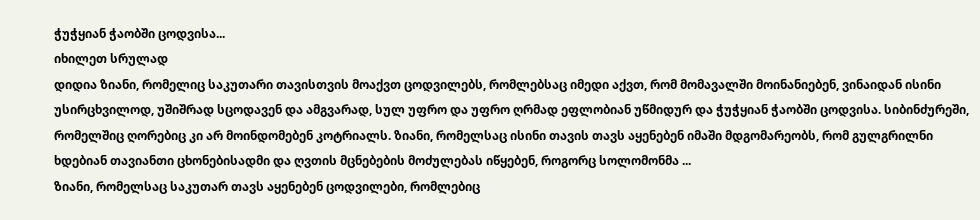ჭუჭყიან ჭაობში ცოდვისა...
იხილეთ სრულად
დიდია ზიანი, რომელიც საკუთარი თავისთვის მოაქვთ ცოდვილებს, რომლებსაც იმედი აქვთ, რომ მომავალში მოინანიებენ, ვინაიდან ისინი უსირცხვილოდ, უშიშრად სცოდავენ და ამგვარად, სულ უფრო და უფრო ღრმად ეფლობიან უწმიდურ და ჭუჭყიან ჭაობში ცოდვისა. სიბინძურეში, რომელშიც ღორებიც კი არ მოინდომებენ კოტრიალს. ზიანი, რომელსაც ისინი თავის თავს აყენებენ იმაში მდგომარეობს, რომ გულგრილნი ხდებიან თავიანთი ცხონებისადმი და ღვთის მცნებების მოძულებას იწყებენ, როგორც სოლომონმა ...
ზიანი, რომელსაც საკუთარ თავს აყენებენ ცოდვილები, რომლებიც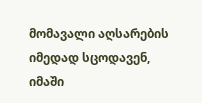მომავალი აღსარების იმედად სცოდავენ, იმაში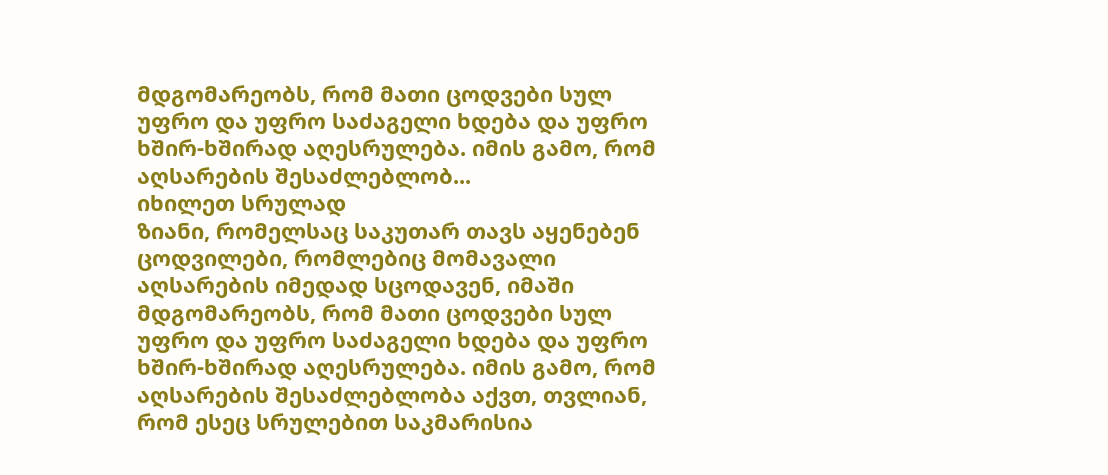მდგომარეობს, რომ მათი ცოდვები სულ უფრო და უფრო საძაგელი ხდება და უფრო ხშირ-ხშირად აღესრულება. იმის გამო, რომ აღსარების შესაძლებლობ...
იხილეთ სრულად
ზიანი, რომელსაც საკუთარ თავს აყენებენ ცოდვილები, რომლებიც მომავალი აღსარების იმედად სცოდავენ, იმაში მდგომარეობს, რომ მათი ცოდვები სულ უფრო და უფრო საძაგელი ხდება და უფრო ხშირ-ხშირად აღესრულება. იმის გამო, რომ აღსარების შესაძლებლობა აქვთ, თვლიან, რომ ესეც სრულებით საკმარისია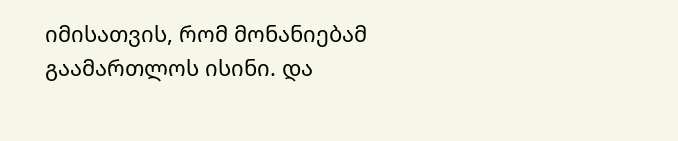იმისათვის, რომ მონანიებამ გაამართლოს ისინი. და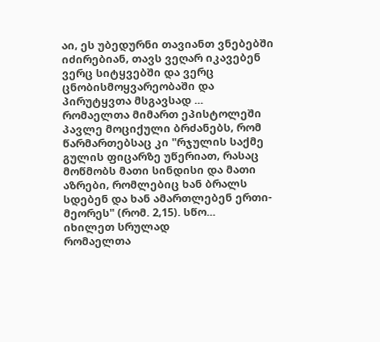აი, ეს უბედურნი თავიანთ ვნებებში იძირებიან, თავს ვეღარ იკავებენ ვერც სიტყვებში და ვერც ცნობისმოყვარეობაში და პირუტყვთა მსგავსად ...
რომაელთა მიმართ ეპისტოლეში პავლე მოციქული ბრძანებს, რომ წარმართებსაც კი "რჯულის საქმე გულის ფიცარზე უწერიათ, რასაც მოწმობს მათი სინდისი და მათი აზრები, რომლებიც ხან ბრალს სდებენ და ხან ამართლებენ ერთი-მეორეს" (რომ. 2,15). სწო...
იხილეთ სრულად
რომაელთა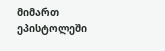მიმართ ეპისტოლეში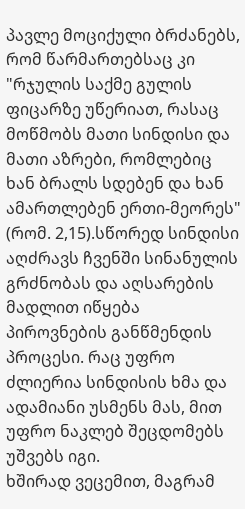პავლე მოციქული ბრძანებს, რომ წარმართებსაც კი "რჯულის საქმე გულის ფიცარზე უწერიათ, რასაც მოწმობს მათი სინდისი და მათი აზრები, რომლებიც ხან ბრალს სდებენ და ხან ამართლებენ ერთი-მეორეს" (რომ. 2,15).სწორედ სინდისი აღძრავს ჩვენში სინანულის გრძნობას და აღსარების მადლით იწყება პიროვნების განწმენდის პროცესი. რაც უფრო ძლიერია სინდისის ხმა და ადამიანი უსმენს მას, მით უფრო ნაკლებ შეცდომებს უშვებს იგი.
ხშირად ვეცემით, მაგრამ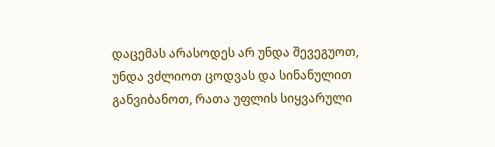დაცემას არასოდეს არ უნდა შევეგუოთ, უნდა ვძლიოთ ცოდვას და სინანულით განვიბანოთ, რათა უფლის სიყვარული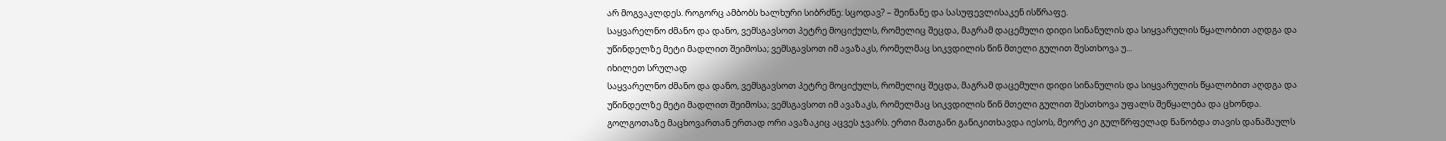არ მოგვაკლდეს. როგორც ამბობს ხალხური სიბრძნე: სცოდავ? – შეინანე და სასუფევლისაკენ ისწრაფე.
საყვარელნო ძმანო და დანო, ვემსგავსოთ პეტრე მოციქულს, რომელიც შეცდა, მაგრამ დაცემული დიდი სინანულის და სიყვარულის წყალობით აღდგა და უწინდელზე მეტი მადლით შეიმოსა; ვემსგავსოთ იმ ავაზაკს, რომელმაც სიკვდილის წინ მთელი გულით შესთხოვა უ...
იხილეთ სრულად
საყვარელნო ძმანო და დანო, ვემსგავსოთ პეტრე მოციქულს, რომელიც შეცდა, მაგრამ დაცემული დიდი სინანულის და სიყვარულის წყალობით აღდგა და უწინდელზე მეტი მადლით შეიმოსა; ვემსგავსოთ იმ ავაზაკს, რომელმაც სიკვდილის წინ მთელი გულით შესთხოვა უფალს შეწყალება და ცხონდა.
გოლგოთაზე მაცხოვართან ერთად ორი ავაზაკიც აცვეს ჯვარს. ერთი მათგანი განიკითხავდა იესოს, მეორე კი გულწრფელად ნანობდა თავის დანაშაულს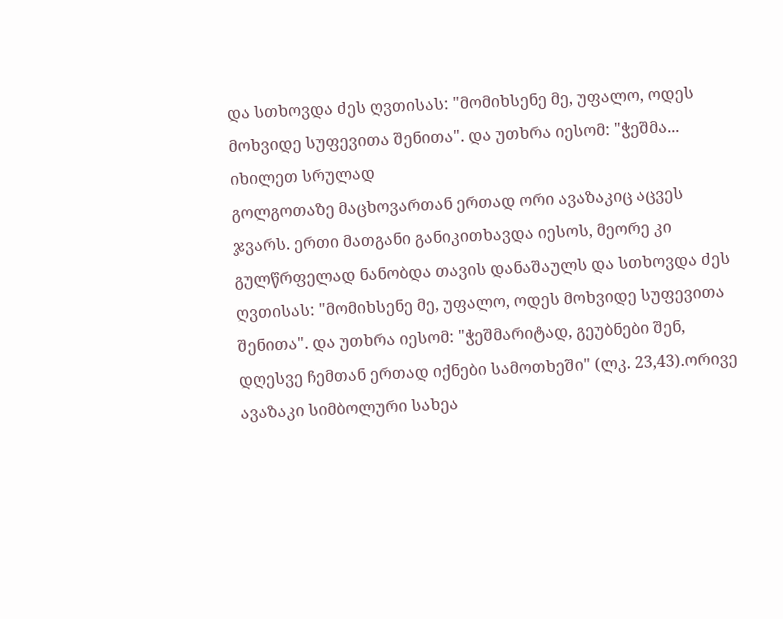და სთხოვდა ძეს ღვთისას: "მომიხსენე მე, უფალო, ოდეს მოხვიდე სუფევითა შენითა". და უთხრა იესომ: "ჭეშმა...
იხილეთ სრულად
გოლგოთაზე მაცხოვართან ერთად ორი ავაზაკიც აცვეს ჯვარს. ერთი მათგანი განიკითხავდა იესოს, მეორე კი გულწრფელად ნანობდა თავის დანაშაულს და სთხოვდა ძეს ღვთისას: "მომიხსენე მე, უფალო, ოდეს მოხვიდე სუფევითა შენითა". და უთხრა იესომ: "ჭეშმარიტად, გეუბნები შენ, დღესვე ჩემთან ერთად იქნები სამოთხეში" (ლკ. 23,43).ორივე ავაზაკი სიმბოლური სახეა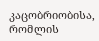კაცობრიობისა, რომლის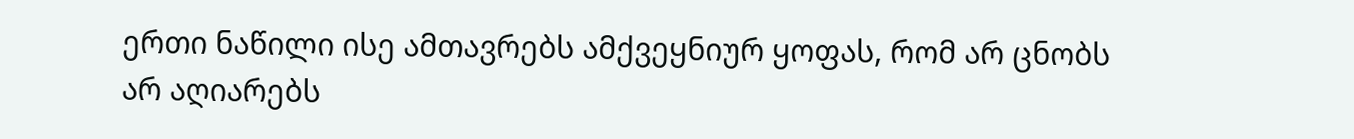ერთი ნაწილი ისე ამთავრებს ამქვეყნიურ ყოფას, რომ არ ცნობს არ აღიარებს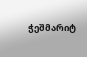ჭეშმარიტ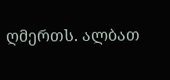ღმერთს. ალბათ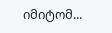იმიტომ...